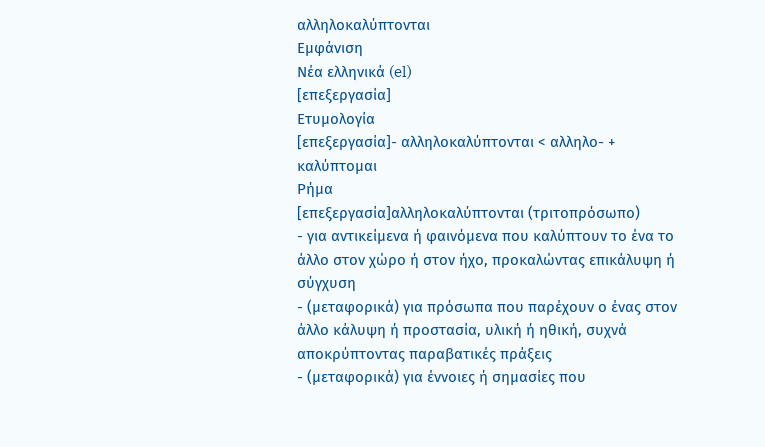αλληλοκαλύπτονται
Εμφάνιση
Νέα ελληνικά (el)
[επεξεργασία]
Ετυμολογία
[επεξεργασία]- αλληλοκαλύπτονται < αλληλο- + καλύπτομαι
Ρήμα
[επεξεργασία]αλληλοκαλύπτονται (τριτοπρόσωπο)
- για αντικείμενα ή φαινόμενα που καλύπτουν το ένα το άλλο στον χώρο ή στον ήχο, προκαλώντας επικάλυψη ή σύγχυση
- (μεταφορικά) για πρόσωπα που παρέχουν ο ένας στον άλλο κάλυψη ή προστασία, υλική ή ηθική, συχνά αποκρύπτοντας παραβατικές πράξεις
- (μεταφορικά) για έννοιες ή σημασίες που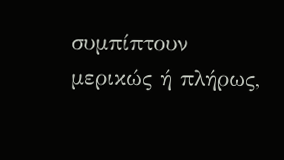συμπίπτουν μερικώς ή πλήρως,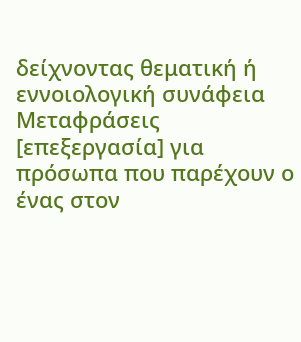δείχνοντας θεματική ή εννοιολογική συνάφεια
Μεταφράσεις
[επεξεργασία] για πρόσωπα που παρέχουν ο ένας στον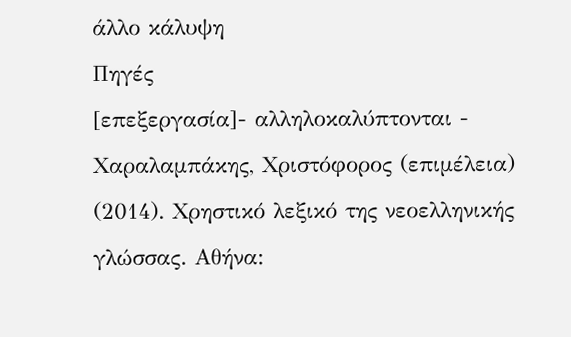άλλο κάλυψη
Πηγές
[επεξεργασία]- αλληλοκαλύπτονται - Χαραλαμπάκης, Χριστόφορος (επιμέλεια) (2014). Χρηστικό λεξικό της νεοελληνικής γλώσσας. Αθήνα: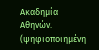Ακαδημία Αθηνών. (ψηφιοποιημένη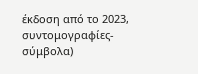έκδοση από το 2023, συντομογραφίες-σύμβολα)